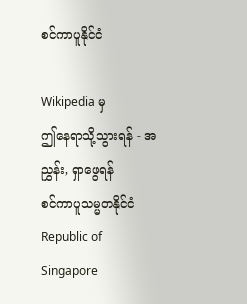စင်ကာပူနိုင်ငံ

Wikipedia မှ
ဤနေရာသို့သွားရန် - အညွှန်း, ရှာဖွေရန်
စင်ကာပူသမ္မတနိုင်ငံ
Republic of Singapore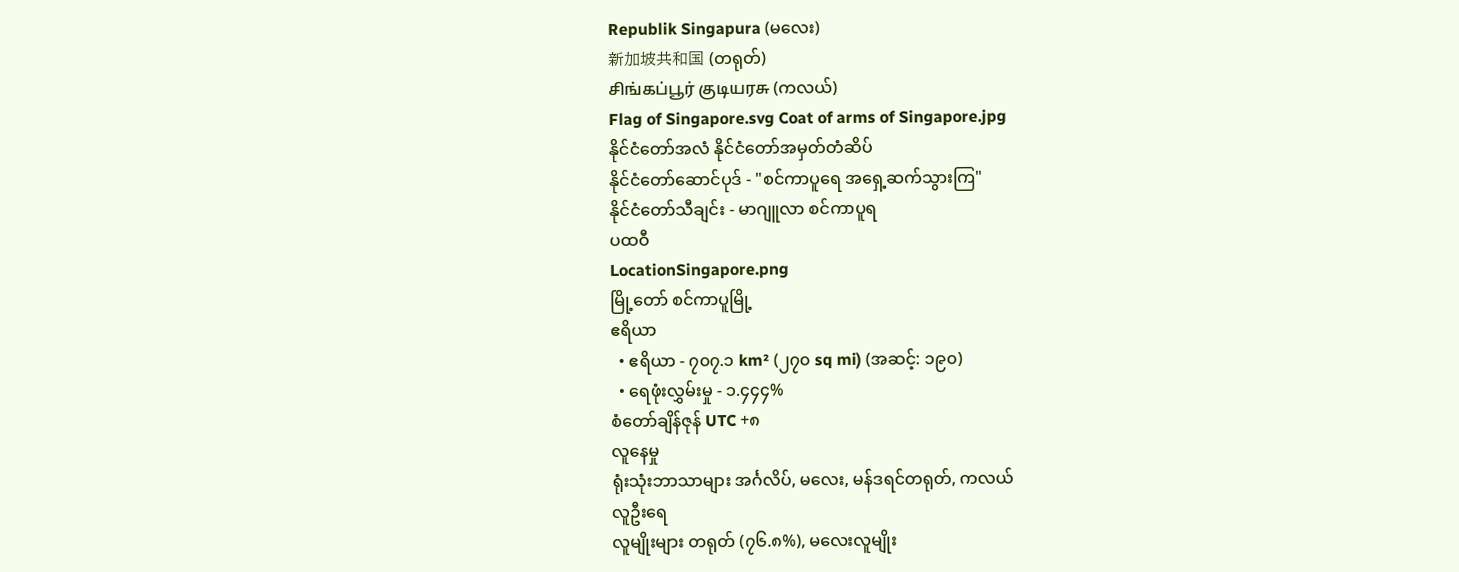Republik Singapura (မလေး)
新加坡共和国 (တရုတ်)
சிங்கப்பூர் குடியரசு (ကလယ်)
Flag of Singapore.svg Coat of arms of Singapore.jpg
နိုင်ငံတော်အလံ နိုင်ငံတော်အမှတ်တံဆိပ်
နိုင်ငံတော်ဆောင်ပုဒ် - "စင်ကာပူရေ အရှေ့ဆက်သွားကြ"
နိုင်ငံတော်သီချင်း - မာဂျူလာ စင်ကာပူရ
ပထဝီ
LocationSingapore.png
မြို့တော် စင်ကာပူမြို့
ဧရိယာ
  • ဧရိယာ - ၇၀၇.၁ km² (၂၇၀ sq mi) (အဆင့်: ၁၉၀)
  • ရေဖုံးလွှမ်းမှု - ၁.၄၄၄%
စံတော်ချိန်ဇုန် UTC +၈
လူနေမှု
ရုံးသုံးဘာသာများ အင်္ဂလိပ်, မလေး, မန်ဒရင်တရုတ်, ကလယ်
လူဦးရေ
လူမျိုးများ တရုတ် (၇၆.၈%), မလေးလူမျိုး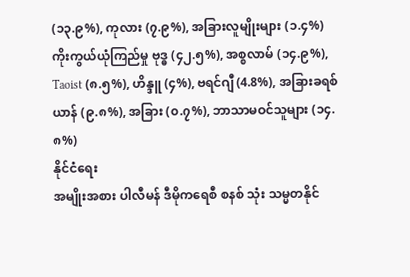(၁၃.၉%), ကုလား (၇.၉%), အခြားလူမျိုးများ (၁.၄%)
ကိုးကွယ်ယုံကြည်မှု ဗုဒ္ဓ (၄၂.၅%), အစ္စလာမ် (၁၄.၉%), Taoist (၈.၅%), ဟိန္ဒူ (၄%), ဗရင်ဂျီ (4.8%), အခြားခရစ်ယာန် (၉.၈%), အခြား (၀.၇%), ဘာသာမဝင်သူများ (၁၄.၈%)
နိုင်ငံရေး
အမျိုးအစား ပါလီမန် ဒီမိုကရေစီ စနစ် သုံး သမ္မတနိုင်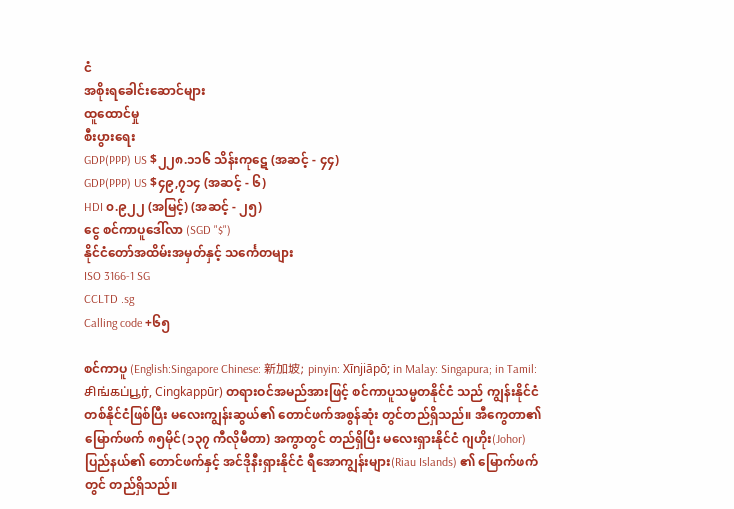ငံ
အစိုးရခေါင်းဆောင်များ
ထူထောင်မှု
စီးပွားရေး
GDP(PPP) US $၂၂၈.၁၁၆ သိန်းကုဋေ (အဆင့် - ၄၄)
GDP(PPP) US $၄၉,၇၁၄ (အဆင့် - ၆)
HDI ၀.၉၂၂ (အမြင့်) (အဆင့် - ၂၅)
ငွေ စင်ကာပူဒေါ်လာ (SGD "$")
နိုင်ငံတော်အထိမ်းအမှတ်နှင့် သင်္ကေတများ
ISO 3166-1 SG
CCLTD .sg
Calling code +၆၅

စင်ကာပူ (English:Singapore Chinese: 新加坡; pinyin: Xīnjiāpō; in Malay: Singapura; in Tamil: சிங்கப்பூர், Cingkappūr) တရားဝင်အမည်အားဖြင့် စင်ကာပူသမ္မတနိုင်ငံ သည် ကျွန်းနိုင်ငံတစ်နိုင်ငံဖြစ်ပြီး မလေးကျွန်းဆွယ်၏ တောင်ဖက်အစွန်ဆုံး တွင်တည်ရှိသည်။ အီကွေတာ၏မြောက်ဖက် ၈၅မိုင်(၁၃၇ ကီလိုမီတာ) အကွာတွင် တည်ရှိပြီး မလေးရှားနိုင်ငံ ဂျဟိုး(Johor) ပြည်နယ်၏ တောင်ဖက်နှင့် အင်ဒိုနီးရှားနိုင်ငံ ရီအောကျွန်းများ(Riau Islands) ၏ မြောက်ဖက်တွင် တည်ရှိသည်။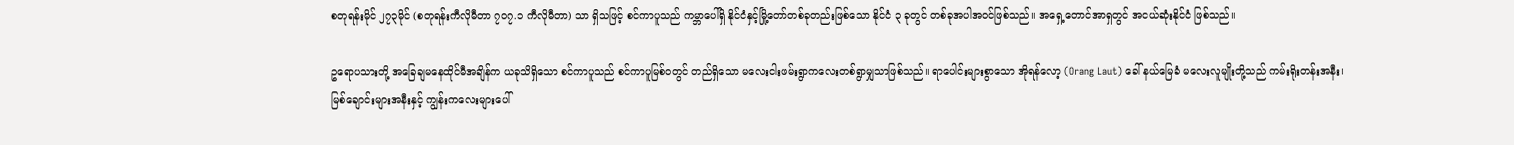စတုရန်းမိုင် ၂၇၃မိုင် (စတုရန်းကီလိုမီတာ ၇၀၇.၁ ကီလိုမီတာ) သာ ရှိသဖြင့် စင်ကာပူသည် ကမ္ဘာပေါ်ရှိ နိုင်ငံနှင့်မြို့တော်တစ်ခုတည်းဖြစ်သော နိုင်ငံ ၃ ခုတွင် တစ်ခုအပါအဝင်ဖြစ်သည်။ အရှေ့တောင်အာရှတွင် အငယ်ဆုံးနိုင်ငံ ဖြစ်သည်။

ဥရောပသားတို့ အခြေချမနေထိုင်မီအချိန်က ယခုသိရှိသော စင်ကာပူသည် စင်ကာပူမြစ်ဝတွင် တည်ရှိသော မလေးငါးဖမ်းရွာကလေးတစ်ရွာမျှသာဖြစ်သည်။ ရာပေါင်းများစွာသော အိုရန်လော့ (Orang Laut) ခေါ် နယ်မြေခံ မလေးလူမျိုးတို့သည် ကမ်းရိုးတန်းအနီး၊ မြစ်ချောင်းများအနီးနှင့် ကျွန်းကလေးများပေါ်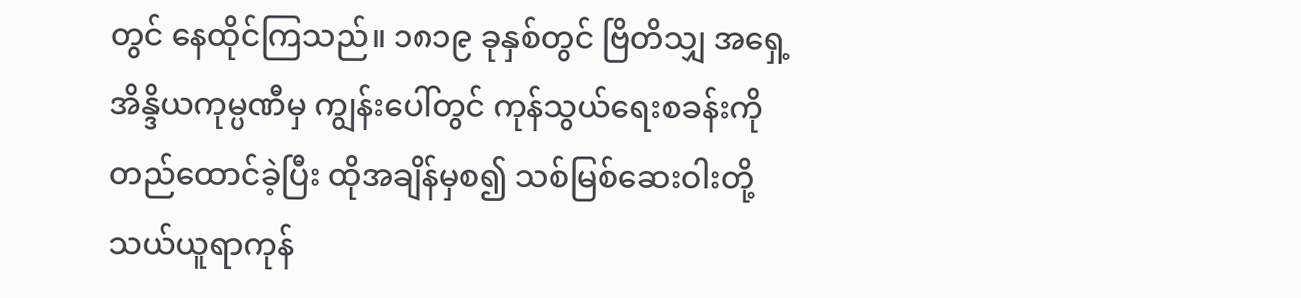တွင် နေထိုင်ကြသည်။ ၁၈၁၉ ခုနှစ်တွင် ဗြိတိသျှ အရှေ့အိန္ဒိယကုမ္ပဏီမှ ကျွန်းပေါ်တွင် ကုန်သွယ်ရေးစခန်းကို တည်ထောင်ခဲ့ပြီး ထိုအချိန်မှစ၍ သစ်မြစ်ဆေးဝါးတို့ သယ်ယူရာကုန်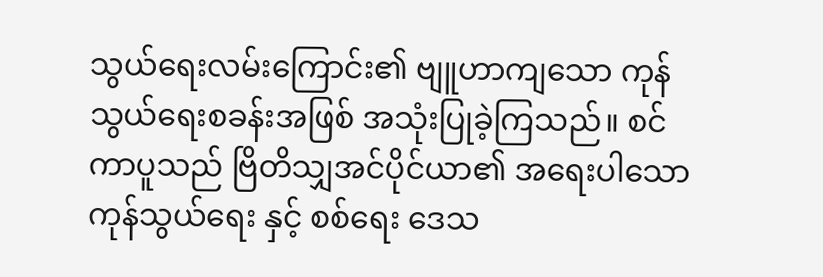သွယ်ရေးလမ်းကြောင်း၏ ဗျူဟာကျသော ကုန်သွယ်ရေးစခန်းအဖြစ် အသုံးပြုခဲ့ကြသည်။ စင်ကာပူသည် ဗြိတိသျှအင်ပိုင်ယာ၏ အရေးပါသော ကုန်သွယ်ရေး နှင့် စစ်ရေး ဒေသ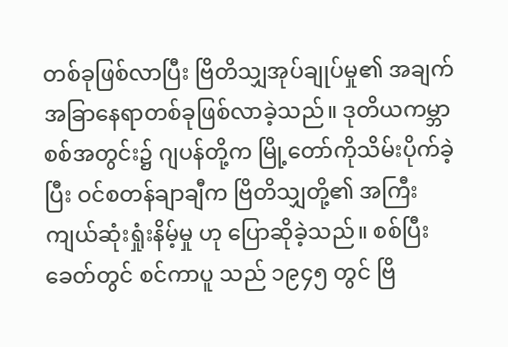တစ်ခုဖြစ်လာပြီး ဗြိတိသျှအုပ်ချုပ်မှု၏ အချက်အခြာနေရာတစ်ခုဖြစ်လာခဲ့သည်။ ဒုတိယကမ္ဘာစစ်အတွင်း၌ ဂျပန်တို့က မြို့တော်ကိုသိမ်းပိုက်ခဲ့ပြီး ဝင်စတန်ချာချီက ဗြိတိသျှတို့၏ အကြီးကျယ်ဆုံးရှုံးနိမ့်မှု ဟု ပြောဆိုခဲ့သည်။ စစ်ပြီးခေတ်တွင် စင်ကာပူ သည် ၁၉၄၅ တွင် ဗြိ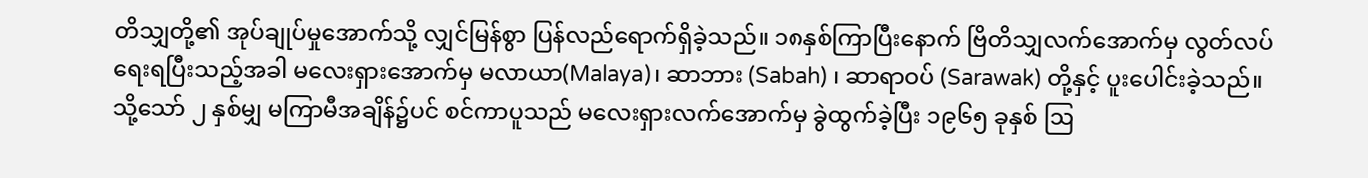တိသျှတို့၏ အုပ်ချုပ်မှုအောက်သို့ လျှင်မြန်စွာ ပြန်လည်ရောက်ရှိခဲ့သည်။ ၁၈နှစ်ကြာပြီးနောက် ဗြိတိသျှလက်အောက်မှ လွတ်လပ်ရေးရပြီးသည့်အခါ မလေးရှားအောက်မှ မလာယာ(Malaya)၊ ဆာဘား (Sabah) ၊ ဆာရာဝပ် (Sarawak) တို့နှင့် ပူးပေါင်းခဲ့သည်။ သို့သော် ၂ နှစ်မျှ မကြာမီအချိန်၌ပင် စင်ကာပူသည် မလေးရှားလက်အောက်မှ ခွဲထွက်ခဲ့ပြီး ၁၉၆၅ ခုနှစ် ဩ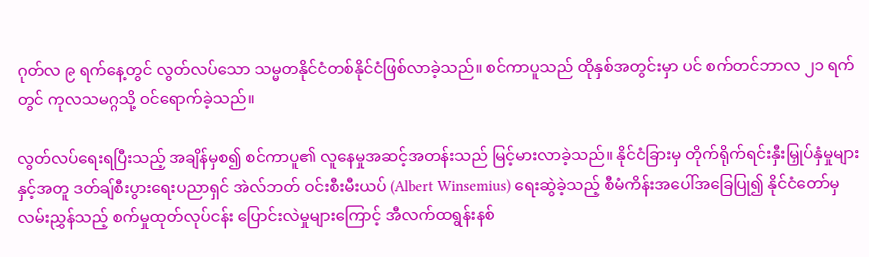ဂုတ်လ ၉ ရက်နေ့တွင် လွတ်လပ်သော သမ္မတနိုင်ငံတစ်နိုင်ငံဖြစ်လာခဲ့သည်။ စင်ကာပူသည် ထိုနှစ်အတွင်းမှာ ပင် စက်တင်ဘာလ ၂၁ ရက်တွင် ကုလသမဂ္ဂသို့ ဝင်ရောက်ခဲ့သည်။

လွတ်လပ်ရေးရပြီးသည့် အချိန်မှစ၍ စင်ကာပူ၏ လူနေမှုအဆင့်အတန်းသည် မြင့်မားလာခဲ့သည်။ နိုင်ငံခြားမှ တိုက်ရိုက်ရင်းနှီးမြှုပ်နှံမှုများ နှင့်အတူ ဒတ်ချ်စီးပွားရေးပညာရှင် အဲလ်ဘတ် ဝင်းစီးမီးယပ် (Albert Winsemius) ရေးဆွဲခဲ့သည့် စီမံကိန်းအပေါ်အခြေပြု၍ နိုင်ငံတော်မှလမ်းညွှန်သည့် စက်မှုထုတ်လုပ်ငန်း ပြောင်းလဲမှုများကြောင့် အီလက်ထရွန်းနစ်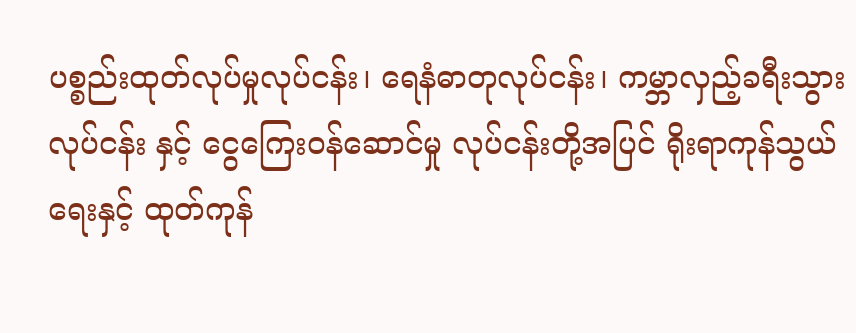ပစ္စည်းထုတ်လုပ်မှုလုပ်ငန်း၊ ရေနံဓာတုလုပ်ငန်း၊ ကမ္ဘာလှည့်ခရီးသွားလုပ်ငန်း နှင့် ငွေကြေးဝန်ဆောင်မှု လုပ်ငန်းတို့အပြင် ရိုးရာကုန်သွယ်ရေးနှင့် ထုတ်ကုန်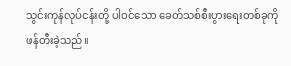သွင်းကုန်လုပ်ငန်းတို့ ပါဝင်သော ခေတ်သစ်စီးပွားရေးတစ်ခုကို ဖန်တီးခဲ့သည်။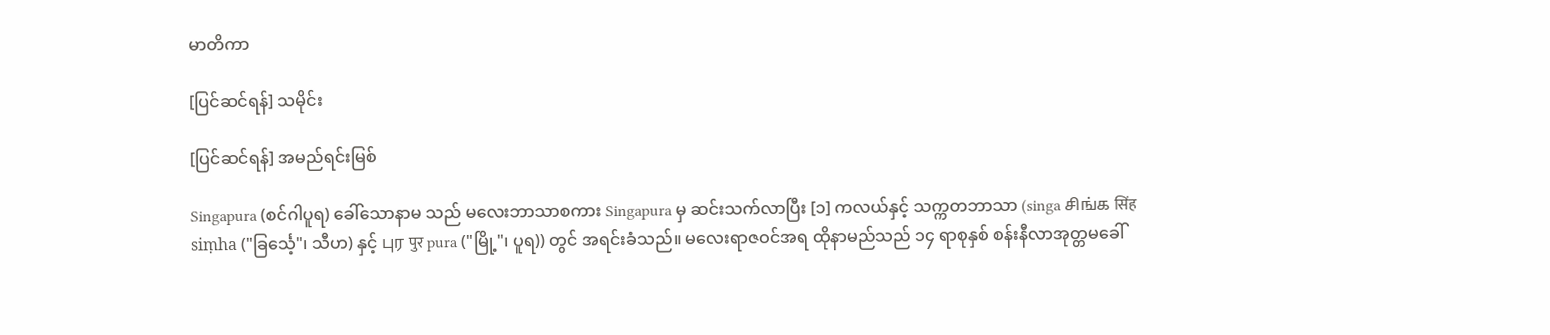မာတိကာ

[ပြင်ဆင်ရန်] သမိုင်း

[ပြင်ဆင်ရန်] အမည်ရင်းမြစ်

Singapura (စင်ဂါပူရ) ခေါ်သောနာမ သည် မလေးဘာသာစကား Singapura မှ ဆင်းသက်လာပြီး [၁] ကလယ်နှင့် သက္ကတဘာသာ (singa சிங்க सिंह siṃha ("ခြင်္သေ့"၊ သီဟ) နှင့် புர पुर pura ("မြို့"၊ ပူရ)) တွင် အရင်းခံသည်။ မလေးရာဇဝင်အရ ထိုနာမည်သည် ၁၄ ရာစုနှစ် စန်းနီလာအုတ္တမခေါ်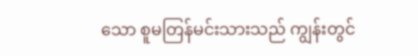သော စူမတြန်မင်းသားသည် ကျွန်းတွင်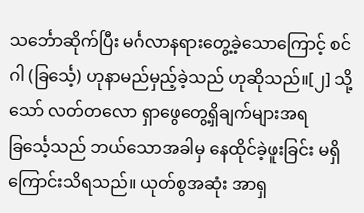သင်္ဘောဆိုက်ပြီး မင်္ဂလာနရားတွေ့ခဲ့သောကြောင့် စင်ဂါ (ခြင်္သေ့) ဟုနာမည်မှည့်ခဲ့သည် ဟုဆိုသည်။[၂] သို့သော် လတ်တလော ရှာဖွေတွေ့ရှိချက်များအရ ခြင်္သေ့သည် ဘယ်သောအခါမှ နေထိုင်ခဲ့ဖူးခြင်း မရှိကြောင်းသိရသည်။ ယုတ်စွအဆုံး အာရှ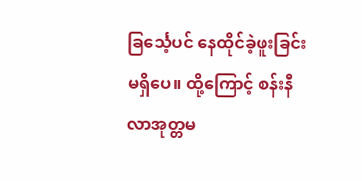ခြင်္သေ့ပင် နေထိုင်ခဲ့ဖူးခြင်းမရှိပေ။ ထို့ကြောင့် စန်းနီလာအုတ္တမ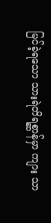မြင်ခဲ့ရသော သားရဲတိရစ္ဆာန်မှာ ကျား သာ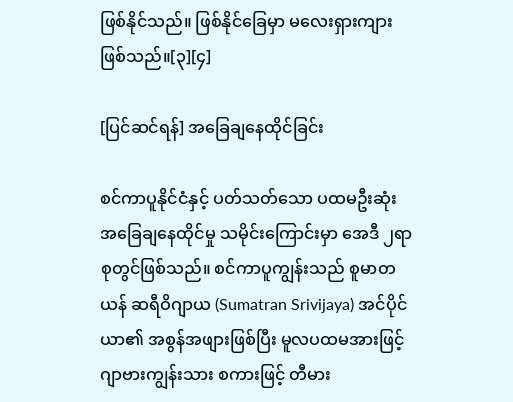ဖြစ်နိုင်သည်။ ဖြစ်နိုင်ခြေမှာ မလေးရှားကျား ဖြစ်သည်။[၃][၄]

[ပြင်ဆင်ရန်] အခြေချနေထိုင်ခြင်း

စင်ကာပူနိုင်ငံနှင့် ပတ်သတ်သော ပထမဦးဆုံး အခြေချနေထိုင်မှု သမိုင်းကြောင်းမှာ အေဒီ ၂ရာစုတွင်ဖြစ်သည်။ စင်ကာပူကျွန်းသည် စူမာတယန် ဆရီဝိဂျာယ (Sumatran Srivijaya) အင်ပိုင်ယာ၏ အစွန်အဖျားဖြစ်ပြီး မူလပထမအားဖြင့် ဂျာဗားကျွန်းသား စကားဖြင့် တီမား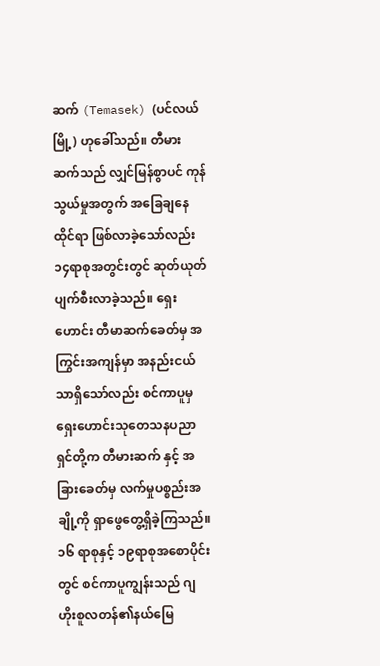ဆက် (Temasek) (ပင်လယ်မြို့) ဟုခေါ်သည်။ တီမားဆက်သည် လျှင်မြန်စွာပင် ကုန်သွယ်မှုအတွက် အခြေချနေထိုင်ရာ ဖြစ်လာခဲ့သော်လည်း ၁၄ရာစုအတွင်းတွင် ဆုတ်ယုတ်ပျက်စီးလာခဲ့သည်။ ရှေးဟောင်း တီမာဆက်ခေတ်မှ အကြွင်းအကျန်မှာ အနည်းငယ်သာရှိသော်လည်း စင်ကာပူမှ ရှေးဟောင်းသုတေသနပညာရှင်တို့က တီမားဆက် နှင့် အခြားခေတ်မှ လက်မှုပစ္စည်းအချို့ကို ရှာဖွေတွေ့ရှိခဲ့ကြသည်။ ၁၆ ရာစုနှင့် ၁၉ရာစုအစောပိုင်းတွင် စင်ကာပူကျွန်းသည် ဂျဟိုးစူလတန်၏နယ်မြေ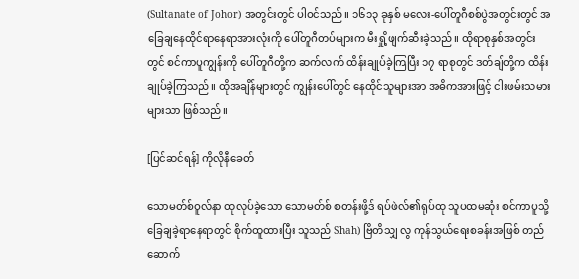(Sultanate of Johor) အတွင်းတွင် ပါဝင်သည်။ ၁၆၁၃ ခုနှစ် မလေး-ပေါ်တူဂီစစ်ပွဲအတွင်းတွင် အခြေချနေထိုင်ရာနေရာအားလုံးကို ပေါ်တူဂီတပ်များက မီးရှို့ဖျက်ဆီးခဲ့သည်။ ထိုရာစုနှစ်အတွင်းတွင် စင်ကာပူကျွန်းကို ပေါ်တူဂီတို့က ဆက်လက် ထိန်းချုပ်ခဲ့ကြပြီး ၁၇ ရာစုတွင် ဒတ်ချ်တို့က ထိန်းချုပ်ခဲ့ကြသည်။ ထိုအချိန်များတွင် ကျွန်းပေါ်တွင် နေထိုင်သူများအာ အဓိကအားဖြင့် ငါးဖမ်းသမားများသာ ဖြစ်သည်။

[ပြင်ဆင်ရန်] ကိုလိုနီခေတ်

သောမတ်စ်ဝူလ်နာ ထုလုပ်ခဲ့သော သောမတ်စ် စတန်းဖို့ဒ် ရပ်ဖဲလ်၏ရုပ်ထု သူပထမဆုံး စင်ကာပူသို့ခြေချခဲ့ရာနေရာတွင် စိုက်ထူထားပြီး သူသည် Shah) ဗြိတိသျှ လွ ကုန်သွယ်ရေးစခန်းအဖြစ် တည်ဆောက်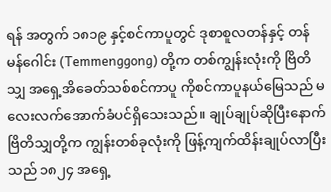ရန် အတွက် ၁၈၁၉ နှင့်စင်ကာပူတွင် ဒုစာစူလတန်နှင့် တန်မန်ဂေါင်း (Temmenggong) တို့က တစ်ကျွန်းလုံးကို ဗြိတိသျှ အရှေ့အိခေတ်သစ်စင်ကာပူ ကိုစင်ကာပူနယ်မြေသည် မလေးလက်အောက်ခံပင်ရှိသေးသည်။ ချုပ်ချုပ်ဆိုပြီးနောက် ဗြိတိသျှတို့က ကျွန်းတစ်ခုလုံးကို ဖြန့်ကျက်ထိန်းချုပ်လာပြီးသည် ၁၈၂၄ အရှေ့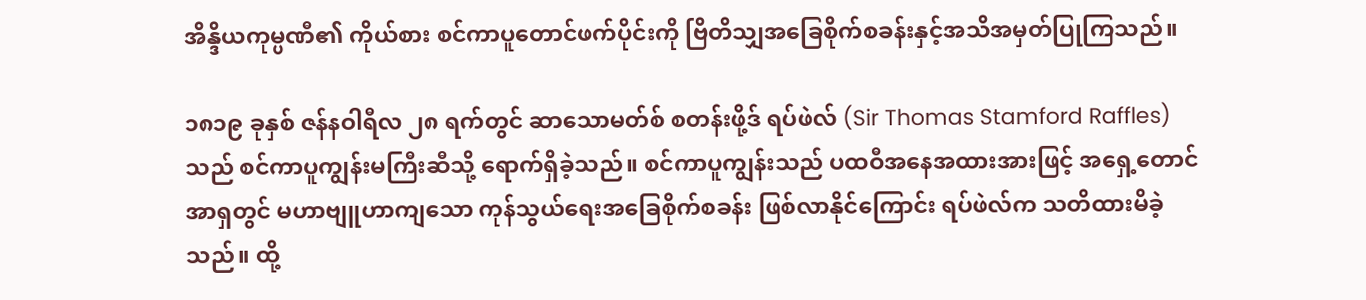အိန္ဒိယကုမ္ပဏီ၏ ကိုယ်စား စင်ကာပူတောင်ဖက်ပိုင်းကို ဗြိတိသျှအခြေစိုက်စခန်းနှင့်အသိအမှတ်ပြုကြသည်။

၁၈၁၉ ခုနှစ် ဇန်နဝါရီလ ၂၈ ရက်တွင် ဆာသောမတ်စ် စတန်းဖို့ဒ် ရပ်ဖဲလ် (Sir Thomas Stamford Raffles) သည် စင်ကာပူကျွန်းမကြီးဆီသို့ ရောက်ရှိခဲ့သည်။ စင်ကာပူကျွန်းသည် ပထဝီအနေအထားအားဖြင့် အရှေ့တောင်အာရှတွင် မဟာဗျူဟာကျသော ကုန်သွယ်ရေးအခြေစိုက်စခန်း ဖြစ်လာနိုင်ကြောင်း ရပ်ဖဲလ်က သတိထားမိခဲ့သည်။ ထို့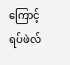ကြောင့် ရပ်ဖဲလ်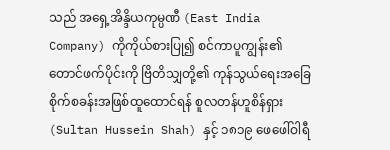သည် အရှေ့အိန္ဒိယကုမ္ပဏီ (East India Company) ကိုကိုယ်စားပြု၍ စင်ကာပူကျွန်း၏တောင်ဖက်ပိုင်းကို ဗြိတိသျှတို့၏ ကုန်သွယ်ရေးအခြေစိုက်စခန်းအဖြစ်ထူထောင်ရန် စူလတန်ဟူစိန်ရှား (Sultan Hussein Shah) နှင့် ၁၈၁၉ ဖေဖေါ်ဝါရီ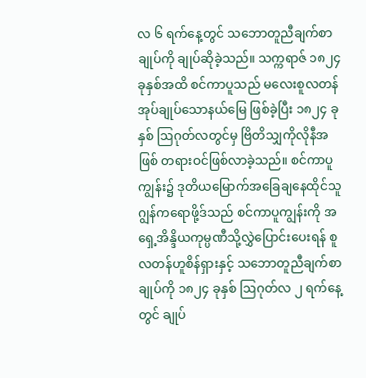လ ၆ ရက်နေ့တွင် သဘောတူညီချက်စာချုပ်ကို ချုပ်ဆိုခဲ့သည်။ သက္ကရာဇ် ၁၈၂၄ ခုနှစ်အထိ စင်ကာပူသည် မလေးစူလတန်အုပ်ချုပ်သောနယ်မြေ ဖြစ်ခဲ့ပြီး ၁၈၂၄ ခုနှစ် ဩဂုတ်လတွင်မှ ဗြိတိသျှကိုလိုနီအဖြစ် တရားဝင်ဖြစ်လာခဲ့သည်။ စင်ကာပူကျွန်း၌ ဒုတိယမြောက်အခြေချနေထိုင်သူ ဂျွန်ကရောဖို့ဒ်သည် စင်ကာပူကျွန်းကို အရှေ့အိန္ဒိယကုမ္ပဏီသို့လွှဲပြောင်းပေးရန် စူလတန်ဟူစိန်ရှားနှင့် သဘောတူညီချက်စာချုပ်ကို ၁၈၂၄ ခုနှစ် ဩဂုတ်လ ၂ ရက်နေ့တွင် ချုပ်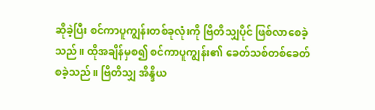ဆိုခဲ့ပြီး စင်ကာပူကျွန်းတစ်ခုလုံးကို ဗြိတိသျှပိုင် ဖြစ်လာစေခဲ့သည်။ ထိုအချိန်မှစ၍ စင်ကာပူကျွန်း၏ ခေတ်သစ်တစ်ခေတ်စခဲ့သည်။ ဗြိတိသျှ အိန္ဒိယ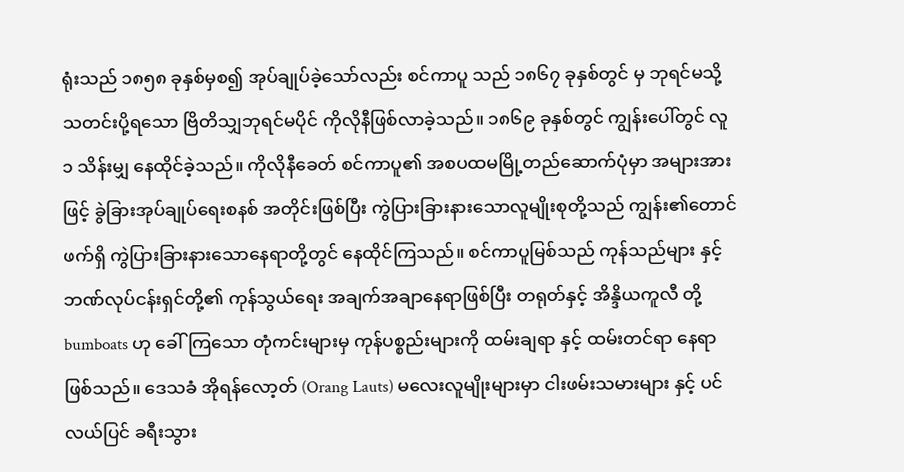ရုံးသည် ၁၈၅၈ ခုနှစ်မှစ၍ အုပ်ချုပ်ခဲ့သော်လည်း စင်ကာပူ သည် ၁၈၆၇ ခုနှစ်တွင် မှ ဘုရင်မသို့ သတင်းပို့ရသော ဗြိတိသျှဘုရင်မပိုင် ကိုလိုနီဖြစ်လာခဲ့သည်။ ၁၈၆၉ ခုနှစ်တွင် ကျွန်းပေါ်တွင် လူ ၁ သိန်းမျှ နေထိုင်ခဲ့သည်။ ကိုလိုနီခေတ် စင်ကာပူ၏ အစပထမမြို့တည်ဆောက်ပုံမှာ အများအားဖြင့် ခွဲခြားအုပ်ချုပ်ရေးစနစ် အတိုင်းဖြစ်ပြီး ကွဲပြားခြားနားသောလူမျိုးစုတို့သည် ကျွန်း၏တောင်ဖက်ရှိ ကွဲပြားခြားနားသောနေရာတို့တွင် နေထိုင်ကြသည်။ စင်ကာပူမြစ်သည် ကုန်သည်များ နှင့် ဘဏ်လုပ်ငန်းရှင်တို့၏ ကုန်သွယ်ရေး အချက်အချာနေရာဖြစ်ပြီး တရုတ်နှင့် အိန္ဒိယကူလီ တို့ bumboats ဟု ခေါ်ကြသော တုံကင်းများမှ ကုန်ပစ္စည်းများကို ထမ်းချရာ နှင့် ထမ်းတင်ရာ နေရာဖြစ်သည်။ ဒေသခံ အိုရန်လော့တ် (Orang Lauts) မလေးလူမျိုးများမှာ ငါးဖမ်းသမားများ နှင့် ပင်လယ်ပြင် ခရီးသွား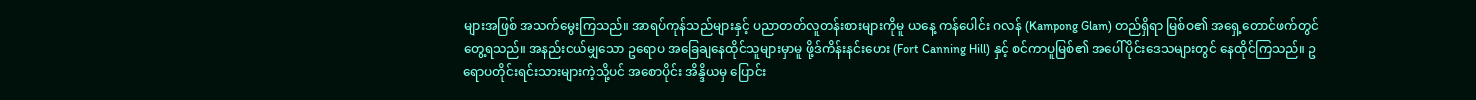များအဖြစ် အသက်မွေးကြသည်။ အာရပ်ကုန်သည်များနှင့် ပညာတတ်လူတန်းစားများကိုမူ ယနေ့ ကန်ပေါင်း ဂလန် (Kampong Glam) တည်ရှိရာ မြစ်ဝ၏ အရှေ့တောင်ဖက်တွင် တွေ့ရသည်။ အနည်းငယ်မျှသော ဥရောပ အခြေချနေထိုင်သူများမှာမူ ဖို့ဒ်ကိန်းနင်းဟေး (Fort Canning Hill) နှင့် စင်ကာပူမြစ်၏ အပေါ်ပိုင်းဒေသများတွင် နေထိုင်ကြသည်။ ဥရောပတိုင်းရင်းသားများကဲ့သို့ပင် အစောပိုင်း အိန္ဒိယမှ ပြောင်း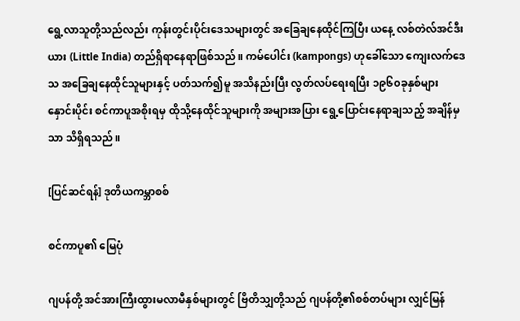ရွေ့လာသူတို့သည်လည်း ကုန်းတွင်းပိုင်းဒေသများတွင် အခြေချနေထိုင်ကြပြီး ယနေ့ လစ်တဲလ်အင်ဒီးယား (Little India) တည်ရှိရာနေရာဖြစ်သည်။ ကမ်ပေါင်း (kampongs) ဟုခေါ်သော ကျေးလက်ဒေသ အခြေချနေထိုင်သူများနှင့် ပတ်သက်၍မူ အသိနည်းပြီး လွတ်လပ်ရေးရပြီး ၁၉၆၀ခုနှစ်များ နှောင်းပိုင်း စင်ကာပူအစိုးရမှ ထိုသို့နေထိုင်သူများကို အများအပြား ရွေ့ပြောင်းနေရာချသည့် အချိန်မှသာ သိရှိရသည်။

[ပြင်ဆင်ရန်] ဒုတိယကမ္ဘာစစ်

စင်ကာပူ၏ မြေပုံ

ဂျပန်တို့ အင်အားကြီးထွားမလာမီနှစ်များတွင် ဗြိတိသျှတို့သည် ဂျပန်တို့၏စစ်တပ်များ လျှင်မြန်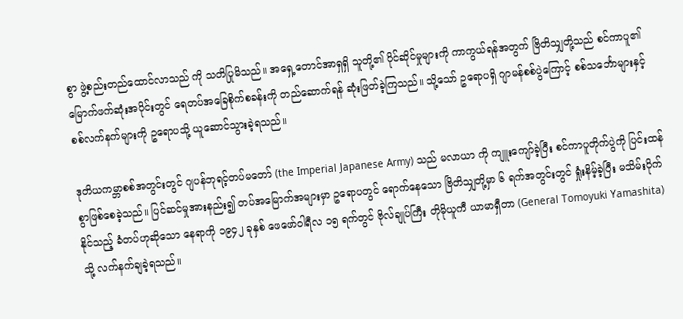စွာ ဖွဲ့စည်းတည်ထောင်လာသည် ကို သတိပြုမိသည်။ အရှေ့တောင်အာရှရှိ သူတို့၏ ပိုင်ဆိုင်မှုများကို ကာကွယ်ရန်အတွက် ဗြိတိသျှတို့သည် စင်ကာပူ၏ မြောက်ဖက်ဆုံးအပိုင်းတွင် ရေတပ်အခြေစိုက်စခန်းကို တည်ဆောက်ရန် ဆုံးဖြတ်ခဲ့ကြသည်။ သို့သော် ဥရောပရှိ ဂျာမန်စစ်ပွဲကြောင့် စစ်သင်္ဘောများနှင့် စစ်လက်နက်များကို ဥရောပသို့ ယူဆောင်သွားခဲ့ရသည်။

ဒုတိယကမ္ဘာစစ်အတွင်းတွင် ဂျပန်ဘုရင့်တပ်မတော် (the Imperial Japanese Army) သည် မလာယာ ကို ကျူးကျော်ခဲ့ပြီး စင်ကာပူတိုက်ပွဲကို ပြင်းထန်စွာဖြစ်စေခဲ့သည်။ ပြင်ဆင်မှုအားနည်း၍ တပ်အမြောက်အများမှာ ဥရောပတွင် ရောက်နေသော ဗြိတိသျှတို့မှာ ၆ ရက်အတွင်းတွင် ရှုံးနိမ့်ခဲ့ပြီး မသိမ်းပိုက်နိုင်သည့် ခံတပ်ဟုဆိုသော နေရာကို ၁၉၄၂ ခုနှစ် ဖေဖော်ဝါရီလ ၁၅ ရက်တွင် ဗိုလ်ချုပ်ကြီး တိုမိုယူကီ ယာမာရှီတာ (General Tomoyuki Yamashita) သို့ လက်နက်ချခဲ့ရသည်။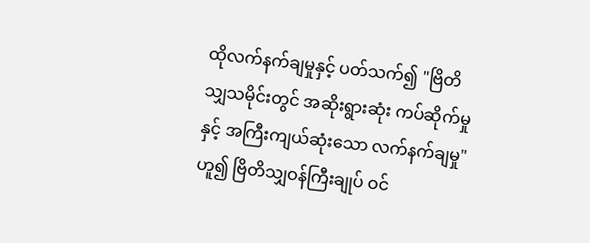ထိုလက်နက်ချမှုနှင့် ပတ်သက်၍ "ဗြိတိသျှသမိုင်းတွင် အဆိုးရွားဆုံး ကပ်ဆိုက်မှု နှင့် အကြီးကျယ်ဆုံးသော လက်နက်ချမှု" ဟူ၍ ဗြိတိသျှဝန်ကြီးချုပ် ဝင်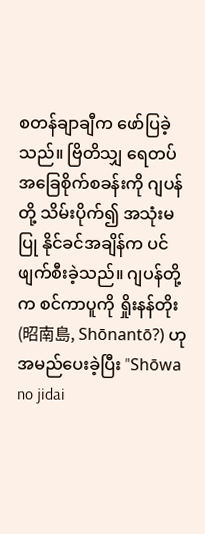စတန်ချာချီက ဖော်ပြခဲ့သည်။ ဗြိတိသျှ ရေတပ်အခြေစိုက်စခန်းကို ဂျပန်တို့ သိမ်းပိုက်၍ အသုံးမပြု နိုင်ခင်အချိန်က ပင် ဖျက်စီးခဲ့သည်။ ဂျပန်တို့ က စင်ကာပူကို ရှိုးနန်တိုး (昭南島, Shōnantō?) ဟုအမည်ပေးခဲ့ပြီး "Shōwa no jidai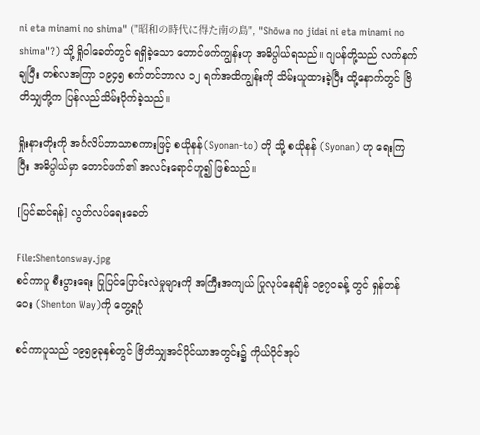ni eta minami no shima" ("昭和の時代に得た南の島", "Shōwa no jidai ni eta minami no shima"?) သို့ ရှိုဝါခေတ်တွင် ရရှိခဲ့သော တောင်ဖက်ကျွန်းဟု အဓိပ္ပါယ်ရသည်။ ဂျပန်တို့သည် လက်နက်ချပြီး တစ်လအကြာ ၁၉၄၅ စက်တင်ဘာလ ၁၂ ရက်အထိကျွန်းကို သိမ်းယူထားခဲ့ပြီး ထို့နောက်တွင် ဗြိတိသျှတို့က ပြန်လည်သိမ်းပိုက်ခဲ့သည်။

ရှိုးနားတိုးကို အင်္ဂလိပ်ဘာသာစကားဖြင့် စယိုနန်(Syonan-to) တို သို့ စယိုနန် (Syonan) ဟု ရေးကြပြီး အဓိပ္ပါယ်မှာ တောင်ဖက်၏ အလင်းရောင်ဟူ၍ ဖြစ်သည်။

[ပြင်ဆင်ရန်] လွတ်လပ်ရေးခေတ်

File:Shentonsway.jpg
စင်ကာပူ စီးပွားရေး ပြုပြင်ပြောင်းလဲမှုများကို အကြီးအကျယ် ပြုလုပ်နေချိန် ၁၉၇၀ခန့် တွင် ရှန်တန်ဝေး (Shenton Way)ကို တွေ့ရပုံ

စင်ကာပူသည် ၁၉၅၉ခုနှစ်တွင် ဗြိတိသျှအင်ပိုင်ယာအတွင်း၌ ကိုယ်ပိုင်အုပ်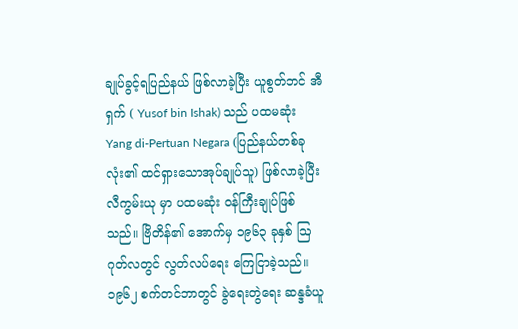ချုပ်ခွင့်ရပြည်နယ် ဖြစ်လာခဲ့ပြီး ယူစွတ်ဘင် အီရှက် ( Yusof bin Ishak) သည် ပထမဆုံး Yang di-Pertuan Negara (ပြည်နယ်တစ်ခုလုံး၏ ထင်ရှားသောအုပ်ချုပ်သူ) ဖြစ်လာခဲ့ပြီး လီကွမ်းယု မှာ ပထမဆုံး ဝန်ကြီးချုပ်ဖြစ်သည်။ ဗြိတိန်၏ အောက်မှ ၁၉၆၃ ခုနှစ် ဩဂုတ်လတွင် လွတ်လပ်ရေး ကြေငြာခဲ့သည်။ ၁၉၆၂ စက်တင်ဘာတွင် ခွဲရေးတွဲရေး ဆန္ဒခံယူ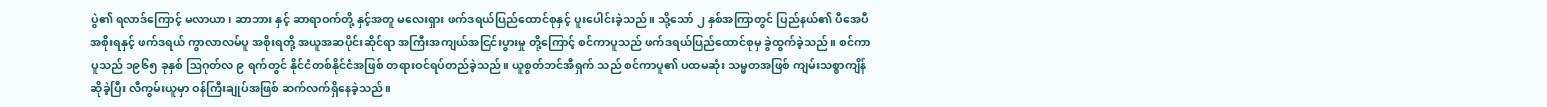ပွဲ၏ ရလာဒ်ကြောင့် မလာယာ၊ ဆာဘား နှင့် ဆာရာဝက်တို့ နှင့်အတူ မလေးရှား ဖက်ဒရယ်ပြည်ထောင်စုနှင့် ပူးပေါင်းခဲ့သည်။ သို့သော် ၂ နှစ်အကြာတွင် ပြည်နယ်၏ ပီအေပီ အစိုးရနှင့် ဖက်ဒရယ် ကွာလာလမ်ပူ အစိုးရတို့ အယူအဆပိုင်းဆိုင်ရာ အကြီးအကျယ်အငြင်းပွားမှု တို့ကြောင့် စင်ကာပူသည် ဖက်ဒရယ်ပြည်ထောင်စုမှ ခွဲထွက်ခဲ့သည်။ စင်ကာပူသည် ၁၉၆၅ ခုနှစ် ဩဂုတ်လ ၉ ရက်တွင် နိုင်ငံတစ်နိုင်ငံအဖြစ် တရားဝင်ရပ်တည်ခဲ့သည်။ ယူစွတ်ဘင်အီရှက် သည် စင်ကာပူ၏ ပထမဆုံး သမ္မတအဖြစ် ကျမ်းသစ္စာကျိန်ဆိုခဲ့ပြီး လီကွမ်းယူမှာ ဝန်ကြီးချုပ်အဖြစ် ဆက်လက်ရှိနေခဲ့သည်။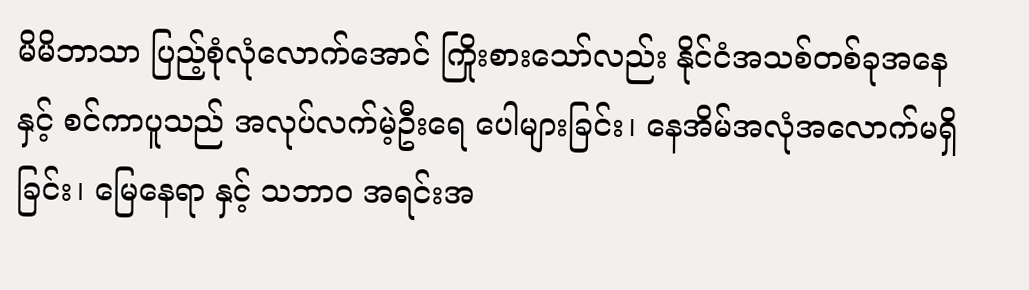မိမိဘာသာ ပြည့်စုံလုံလောက်အောင် ကြိုးစားသော်လည်း နိုင်ငံအသစ်တစ်ခုအနေနှင့် စင်ကာပူသည် အလုပ်လက်မဲ့ဦးရေ ပေါများခြင်း၊ နေအိမ်အလုံအလောက်မရှိခြင်း၊ မြေနေရာ နှင့် သဘာဝ အရင်းအ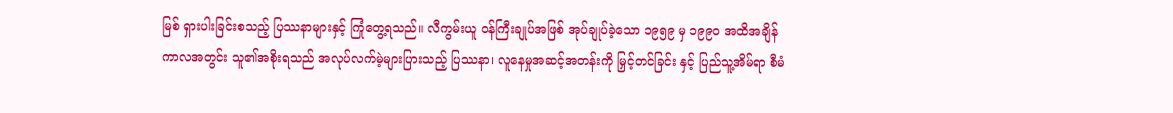မြစ် ရှားပါးခြင်းစသည့် ပြဿနာများနှင့် ကြုံတွေ့ရသည်။ လီကွမ်းယူ ဝန်ကြီးချုပ်အဖြစ် အုပ်ချုပ်ခဲ့သော ၁၉၅၉ မှ ၁၉၉၀ အထိအချိန်ကာလအတွင်း သူ၏အစိုးရသည် အလုပ်လက်မဲ့များပြားသည့် ပြဿနာ၊ လူနေမှုအဆင့်အတန်းကို မြှင့်တင်ခြင်း နှင့် ပြည်သူ့အိမ်ရာ စီမံ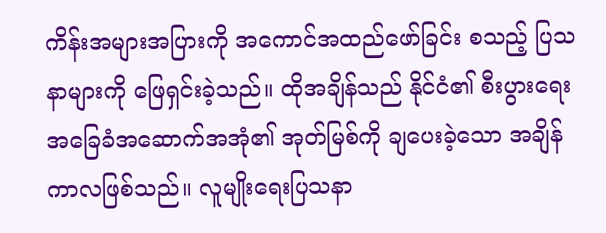ကိန်းအများအပြားကို အကောင်အထည်ဖော်ခြင်း စသည့် ပြသနာများကို ဖြေရှင်းခဲ့သည်။ ထိုအချိန်သည် နိုင်ငံ၏ စီးပွားရေး အခြေခံအဆောက်အအုံ၏ အုတ်မြစ်ကို ချပေးခဲ့သော အချိန်ကာလဖြစ်သည်။ လူမျိုးရေးပြသနာ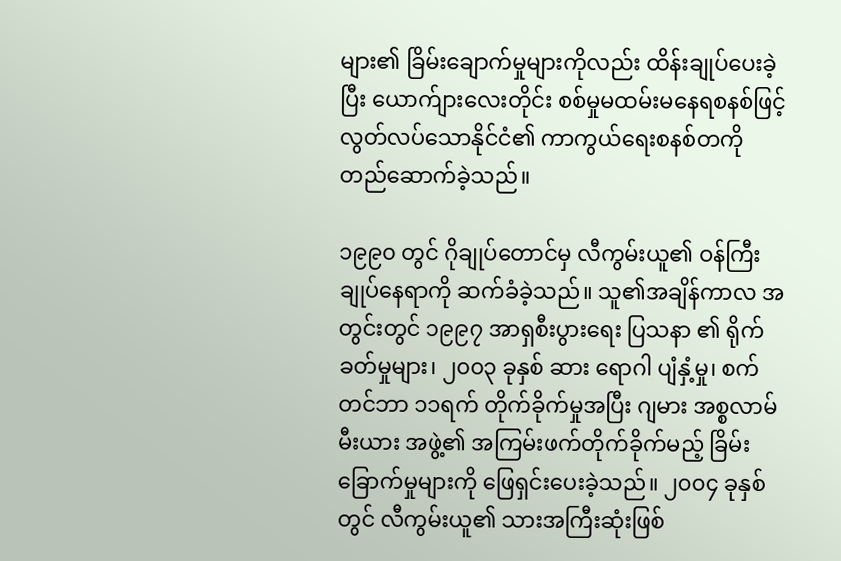များ၏ ခြိမ်းချောက်မှုများကိုလည်း ထိန်းချုပ်ပေးခဲ့ပြီး ယောက်ျားလေးတိုင်း စစ်မှုမထမ်းမနေရစနစ်ဖြင့် လွတ်လပ်သောနိုင်ငံ၏ ကာကွယ်ရေးစနစ်တကို တည်ဆောက်ခဲ့သည်။

၁၉၉၀ တွင် ဂိုချုပ်တောင်မှ လီကွမ်းယူ၏ ဝန်ကြီးချုပ်နေရာကို ဆက်ခံခဲ့သည်။ သူ၏အချိန်ကာလ အတွင်းတွင် ၁၉၉၇ အာရှစီးပွားရေး ပြသနာ ၏ ရိုက်ခတ်မှုများ၊ ၂၀၀၃ ခုနှစ် ဆား ရောဂါ ပျံနှံ့မှု၊ စက်တင်ဘာ ၁၁ရက် တိုက်ခိုက်မှုအပြီး ဂျမား အစ္စလာမ်မီးယား အဖွဲ့၏ အကြမ်းဖက်တိုက်ခိုက်မည့် ခြိမ်းခြောက်မှုများကို ဖြေရှင်းပေးခဲ့သည်။ ၂၀၀၄ ခုနှစ်တွင် လီကွမ်းယူ၏ သားအကြီးဆုံးဖြစ်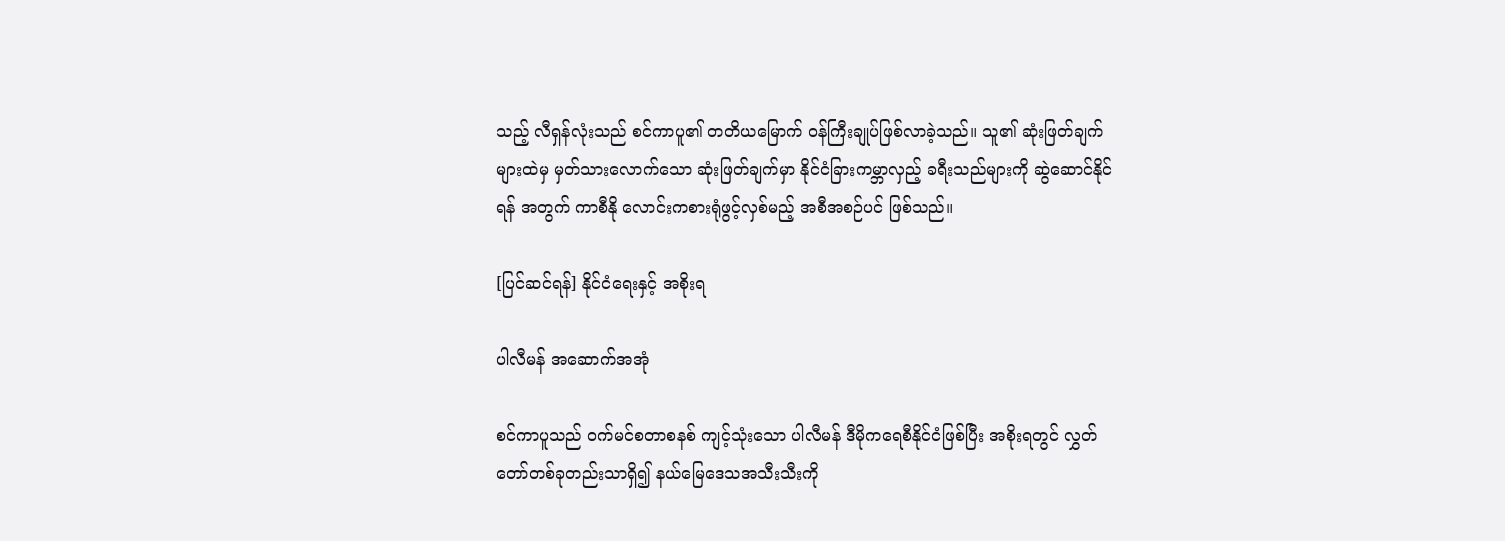သည့် လီရှန်လုံးသည် စင်ကာပူ၏ တတိယမြောက် ဝန်ကြီးချုပ်ဖြစ်လာခဲ့သည်။ သူ၏ ဆုံးဖြတ်ချက်များထဲမှ မှတ်သားလောက်သော ဆုံးဖြတ်ချက်မှာ နိုင်ငံခြားကမ္ဘာလှည့် ခရီးသည်များကို ဆွဲဆောင်နိုင်ရန် အတွက် ကာစီနို လောင်းကစားရုံဖွင့်လှစ်မည့် အစီအစဉ်ပင် ဖြစ်သည်။

[ပြင်ဆင်ရန်] နိုင်ငံရေးနှင့် အစိုးရ

ပါလီမန် အဆောက်အအုံ

စင်ကာပူသည် ဝက်မင်စတာစနစ် ကျင့်သုံးသော ပါလီမန် ဒီမိုကရေစီနိုင်ငံဖြစ်ပြီး အစိုးရတွင် လွှတ်တော်တစ်ခုတည်းသာရှိ၍ နယ်မြေဒေသအသီးသီးကို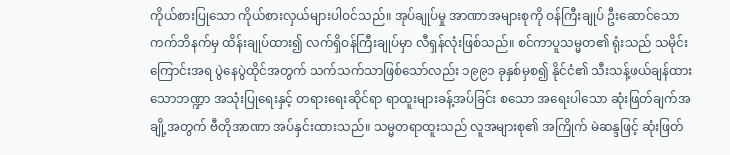ကိုယ်စားပြုသော ကိုယ်စားလှယ်များပါဝင်သည်။ အုပ်ချုပ်မှု အာဏာအများစုကို ဝန်ကြီးချုပ် ဦးဆောင်သော ကက်ဘိနက်မှ ထိန်းချုပ်ထား၍ လက်ရှိဝန်ကြီးချုပ်မှာ လီရှန်လုံးဖြစ်သည်။ စင်ကာပူသမ္မတ၏ ရုံးသည် သမိုင်းကြောင်းအရ ပွဲနေပွဲထိုင်အတွက် သက်သက်သာဖြစ်သော်လည်း ၁၉၉၁ ခုနှစ်မှစ၍ နိုင်ငံ၏ သီးသန့်ဖယ်ချန်ထားသောဘဏ္ဍာ အသုံးပြုရေးနှင့် တရားရေးဆိုင်ရာ ရာထူးများခန့်အပ်ခြင်း စသော အရေးပါသော ဆုံးဖြတ်ချက်အချို့အတွက် ဗီတိုအာဏာ အပ်နှင်းထားသည်။ သမ္မတရာထူးသည် လူအများစု၏ အကြိုက် မဲဆန္ဒဖြင့် ဆုံးဖြတ်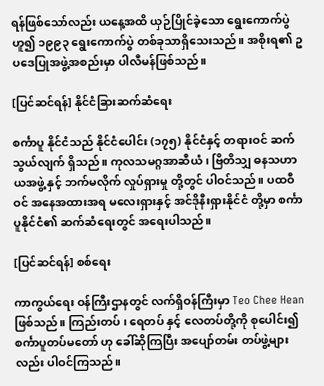ရန်ဖြစ်သော်လည်း ယနေ့အထိ ယှဉ်ပြိုင်ခဲ့သော ရွေးကောက်ပွဲဟူ၍ ၁၉၉၃ ရွေးကောက်ပွဲ တစ်ခုသာရှိသေးသည်။ အစိုးရ၏ ဥပဒေပြုအဖွဲ့အစည်းမှာ ပါလီမန်ဖြစ်သည်။

[ပြင်ဆင်ရန်] နိုင်ငံခြားဆက်ဆံရေး

စင်္ကာပူ နိုင်ငံသည် နိုင်ငံပေါင်း (၁၇၅) နိုင်ငံနှင့် တရားဝင် ဆက်သွယ်လျက် ရှိသည်။ ကုလသမဂ္ဂအာဆီယံ ၊ ဗြိတိသျှ ဓနသဟာယအဖွဲ့ နှင့် ဘက်မလိုက် လှုပ်ရှားမှု တို့တွင် ပါဝင်သည်။ ပထဝီဝင် အနေအထားအရ မလေးရှားနှင့် အင်ဒိုနီးရှားနိုင်ငံ တို့မှာ စင်္ကာပူနိုင်ငံ၏ ဆက်ဆံရေးတွင် အရေးပါသည်။

[ပြင်ဆင်ရန်] စစ်ရေး

ကာကွယ်ရေး ဝန်ကြီးဌာနတွင် လက်ရှိဝန်ကြီးမှာ Teo Chee Hean ဖြစ်သည်။ ကြည်းတပ် ၊ ရေတပ် နှင့် လေတပ်တို့ကို စုပေါင်း၍ စင်္ကာပူတပ်မတော် ဟု ခေါ်ဆိုကြပြီး အပျော်တမ်း တပ်ဖွဲ့များလည်း ပါဝင်ကြသည်။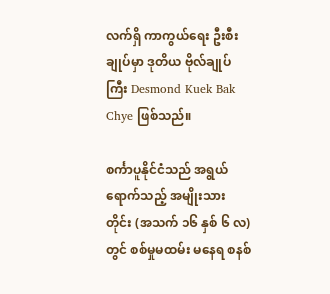လက်ရှိ ကာကွယ်ရေး ဦးစီးချုပ်မှာ ဒုတိယ ဗိုလ်ချုပ်ကြီး Desmond Kuek Bak Chye ဖြစ်သည်။

စင်္ကာပူနိုင်ငံသည် အရွယ်ရောက်သည့် အမျိုးသားတိုင်း (အသက် ၁၆ နှစ် ၆ လ) တွင် စစ်မှုမထမ်း မနေရ စနစ်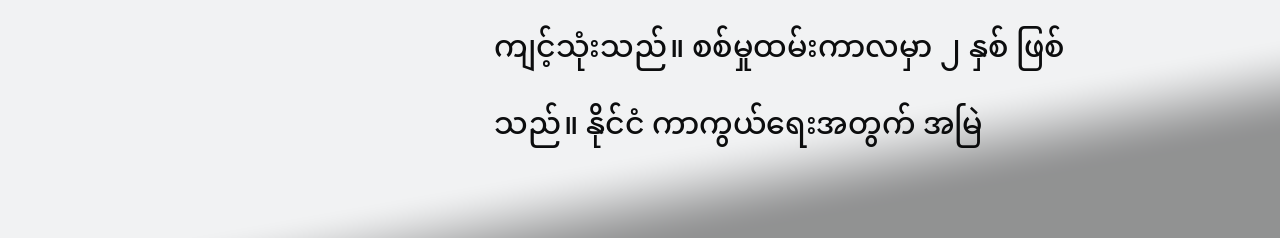ကျင့်သုံးသည်။ စစ်မှုထမ်းကာလမှာ ၂ နှစ် ဖြစ်သည်။ နိုင်ငံ ကာကွယ်ရေးအတွက် အမြဲ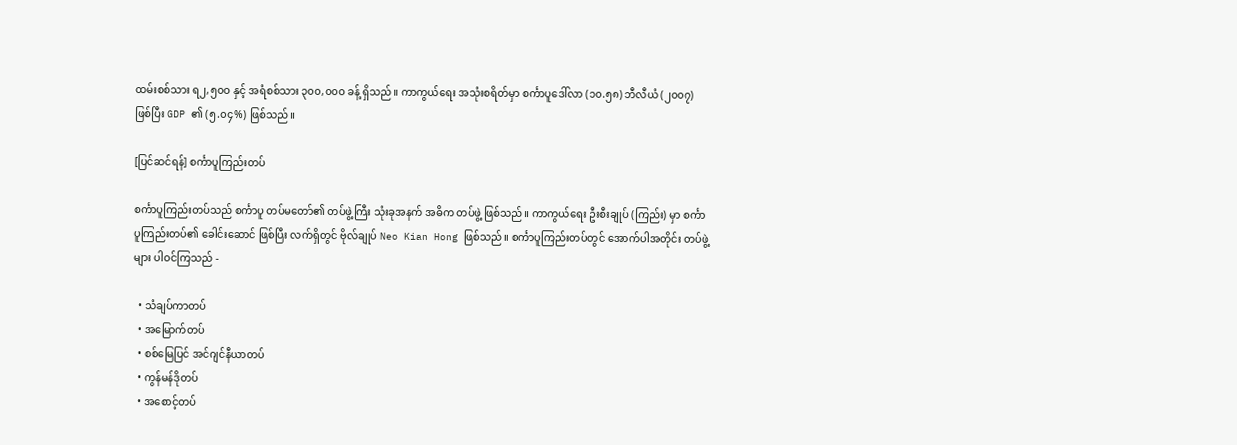ထမ်းစစ်သား ရ၂,၅၀ဝ နှင့် အရံစစ်သား ၃၀၀,၀၀ဝ ခန့် ရှိသည်။ ကာကွယ်ရေး အသုံးစရိတ်မှာ စင်္ကာပူဒေါ်လာ (၁၀.၅၈) ဘီလီယံ (၂၀၀၇) ဖြစ်ပြီး GDP ၏ (၅.၀၄%) ဖြစ်သည်။

[ပြင်ဆင်ရန်] စင်္ကာပူကြည်းတပ်

စင်္ကာပူကြည်းတပ်သည် စင်္ကာပူ တပ်မတော်၏ တပ်ဖွဲ့ကြီး သုံးခုအနက် အဓိက တပ်ဖွဲ့ ဖြစ်သည်။ ကာကွယ်ရေး ဦးစီးချုပ် (ကြည်း) မှာ စင်္ကာပူကြည်းတပ်၏ ခေါင်းဆောင် ဖြစ်ပြီး လက်ရှိတွင် ဗိုလ်ချုပ် Neo Kian Hong ဖြစ်သည်။ စင်္ကာပူကြည်းတပ်တွင် အောက်ပါအတိုင်း တပ်ဖွဲ့များ ပါဝင်ကြသည် -

  • သံချပ်ကာတပ်
  • အမြောက်တပ်
  • စစ်မြေပြင် အင်ဂျင်နီယာတပ်
  • ကွန်မန်ဒိုတပ်
  • အစောင့်တပ်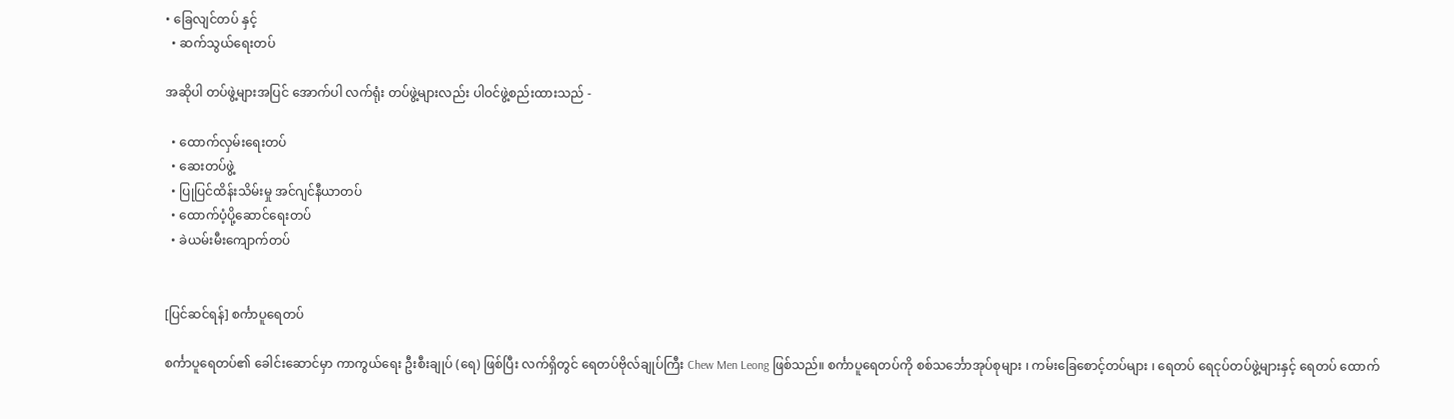• ခြေလျင်တပ် နှင့်
  • ဆက်သွယ်ရေးတပ်

အဆိုပါ တပ်ဖွဲ့များအပြင် အောက်ပါ လက်ရုံး တပ်ဖွဲ့များလည်း ပါဝင်ဖွဲ့စည်းထားသည် -

  • ထောက်လှမ်းရေးတပ်
  • ဆေးတပ်ဖွဲ့
  • ပြုပြင်ထိန်းသိမ်းမှု အင်ဂျင်နီယာတပ်
  • ထောက်ပံ့ပို့ဆောင်ရေးတပ်
  • ခဲယမ်းမီးကျောက်တပ်


[ပြင်ဆင်ရန်] စင်္ကာပူရေတပ်

စင်္ကာပူရေတပ်၏ ခေါင်းဆောင်မှာ ကာကွယ်ရေး ဦးစီးချုပ် (ရေ) ဖြစ်ပြီး လက်ရှိတွင် ရေတပ်ဗိုလ်ချုပ်ကြီး Chew Men Leong ဖြစ်သည်။ စင်္ကာပူရေတပ်ကို စစ်သင်္ဘောအုပ်စုများ ၊ ကမ်းခြေစောင့်တပ်များ ၊ ရေတပ် ရေငုပ်တပ်ဖွဲ့များနှင့် ရေတပ် ထောက်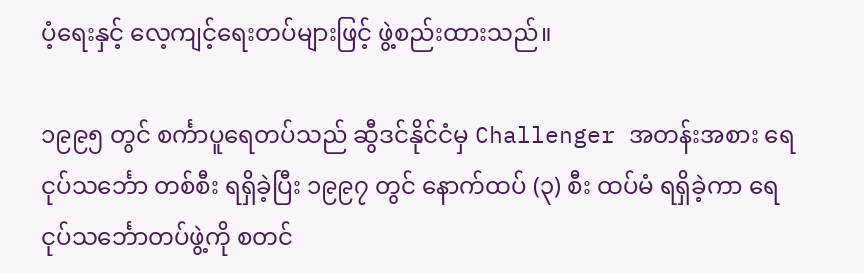ပံ့ရေးနှင့် လေ့ကျင့်ရေးတပ်များဖြင့် ဖွဲ့စည်းထားသည်။

၁၉၉၅ တွင် စင်္ကာပူရေတပ်သည် ဆွီဒင်နိုင်ငံမှ Challenger အတန်းအစား ရေငုပ်သင်္ဘော တစ်စီး ရရှိခဲ့ပြီး ၁၉၉၇ တွင် နောက်ထပ် (၃) စီး ထပ်မံ ရရှိခဲ့ကာ ရေငုပ်သင်္ဘောတပ်ဖွဲ့ကို စတင်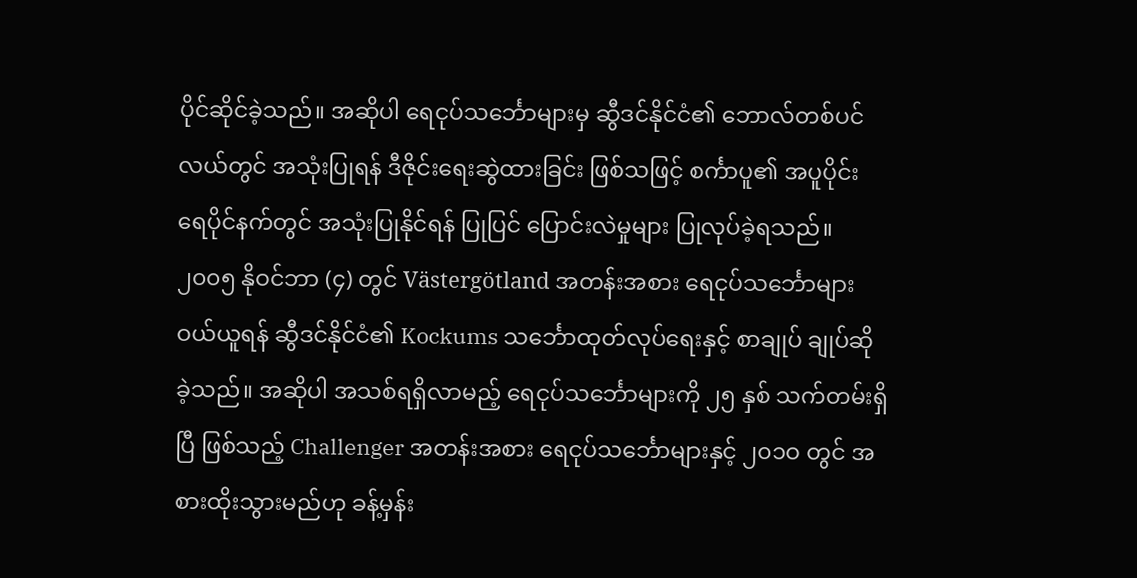ပိုင်ဆိုင်ခဲ့သည်။ အဆိုပါ ရေငုပ်သင်္ဘောများမှ ဆွီဒင်နိုင်ငံ၏ ဘောလ်တစ်ပင်လယ်တွင် အသုံးပြုရန် ဒီဇိုင်းရေးဆွဲထားခြင်း ဖြစ်သဖြင့် စင်္ကာပူ၏ အပူပိုင်း ရေပိုင်နက်တွင် အသုံးပြုနိုင်ရန် ပြုပြင် ပြောင်းလဲမှုများ ပြုလုပ်ခဲ့ရသည်။ ၂၀၀၅ နိုဝင်ဘာ (၄) တွင် Västergötland အတန်းအစား ရေငုပ်သင်္ဘောများ ဝယ်ယူရန် ဆွီဒင်နိုင်ငံ၏ Kockums သင်္ဘောထုတ်လုပ်ရေးနှင့် စာချုပ် ချုပ်ဆိုခဲ့သည်။ အဆိုပါ အသစ်ရရှိလာမည့် ရေငုပ်သင်္ဘောများကို ၂၅ နှစ် သက်တမ်းရှိပြီ ဖြစ်သည့် Challenger အတန်းအစား ရေငုပ်သင်္ဘောများနှင့် ၂၀၁ဝ တွင် အစားထိုးသွားမည်ဟု ခန့်မှန်း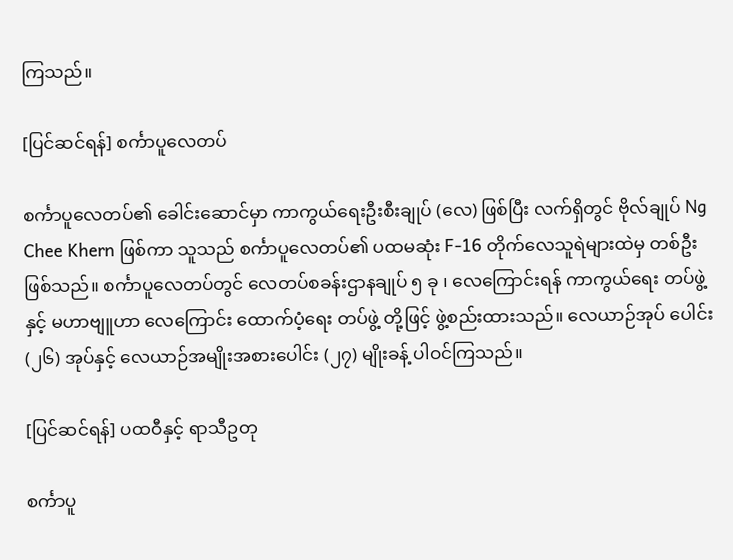ကြသည်။

[ပြင်ဆင်ရန်] စင်္ကာပူလေတပ်

စင်္ကာပူလေတပ်၏ ခေါင်းဆောင်မှာ ကာကွယ်ရေးဦးစီးချုပ် (လေ) ဖြစ်ပြီး လက်ရှိတွင် ဗိုလ်ချုပ် Ng Chee Khern ဖြစ်ကာ သူသည် စင်္ကာပူလေတပ်၏ ပထမဆုံး F-16 တိုက်လေသူရဲများထဲမှ တစ်ဦးဖြစ်သည်။ စင်္ကာပူလေတပ်တွင် လေတပ်စခန်းဌာနချုပ် ၅ ခု ၊ လေကြောင်းရန် ကာကွယ်ရေး တပ်ဖွဲ့ နှင့် မဟာဗျူဟာ လေကြောင်း ထောက်ပံ့ရေး တပ်ဖွဲ့ တို့ဖြင့် ဖွဲ့စည်းထားသည်။ လေယာဉ်အုပ် ပေါင်း (၂၆) အုပ်နှင့် လေယာဉ်အမျိုးအစားပေါင်း (၂၇) မျိုးခန့် ပါဝင်ကြသည်။

[ပြင်ဆင်ရန်] ပထဝီနှင့် ရာသီဥတု

စင်္ကာပူ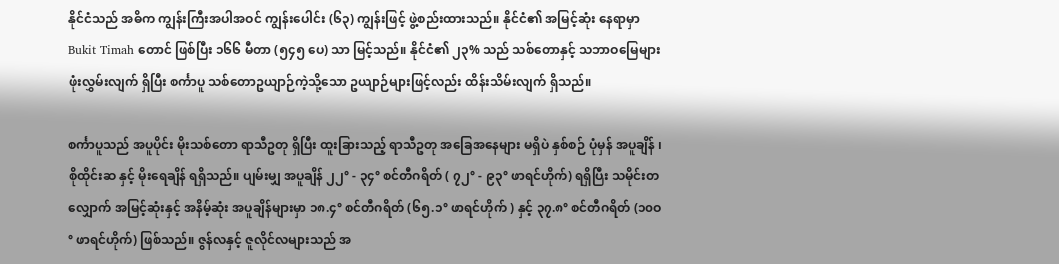နိုင်ငံသည် အဓိက ကျွန်းကြီးအပါအဝင် ကျွန်းပေါင်း (၆၃) ကျွန်းဖြင့် ဖွဲ့စည်းထားသည်။ နိုင်ငံ၏ အမြင့်ဆုံး နေရာမှာ Bukit Timah တောင် ဖြစ်ပြီး ၁၆၆ မီတာ (၅၄၅ ပေ) သာ မြင့်သည်။ နိုင်ငံ၏ ၂၃% သည် သစ်တောနှင့် သဘာဝမြေများ ဖုံးလွှမ်းလျက် ရှိပြီး စင်္ကာပူ သစ်တောဥယျာဉ်ကဲ့သို့သော ဥယျာဉ်များဖြင့်လည်း ထိန်းသိမ်းလျက် ရှိသည်။

စင်္ကာပူသည် အပူပိုင်း မိုးသစ်တော ရာသီဥတု ရှိပြီး ထူးခြားသည့် ရာသီဥတု အခြေအနေများ မရှိပဲ နှစ်စဉ် ပုံမှန် အပူချိန် ၊ စိုထိုင်းဆ နှင့် မိုးရေချိန် ရရှိသည်။ ပျမ်းမျှ အပူချိန် ၂၂° - ၃၄° စင်တီဂရိတ် ( ၇၂° - ၉၃° ဖာရင်ဟိုက်) ရရှိပြီး သမိုင်းတလျှောက် အမြင့်ဆုံးနှင့် အနိမ့်ဆုံး အပူချိန်များမှာ ၁၈.၄° စင်တီဂရိတ် (၆၅.၁° ဖာရင်ဟိုက် ) နှင့် ၃၇.၈° စင်တီဂရိတ် (၁၀ဝ° ဖာရင်ဟိုက်) ဖြစ်သည်။ ဇွန်လနှင့် ဇူလိုင်လများသည် အ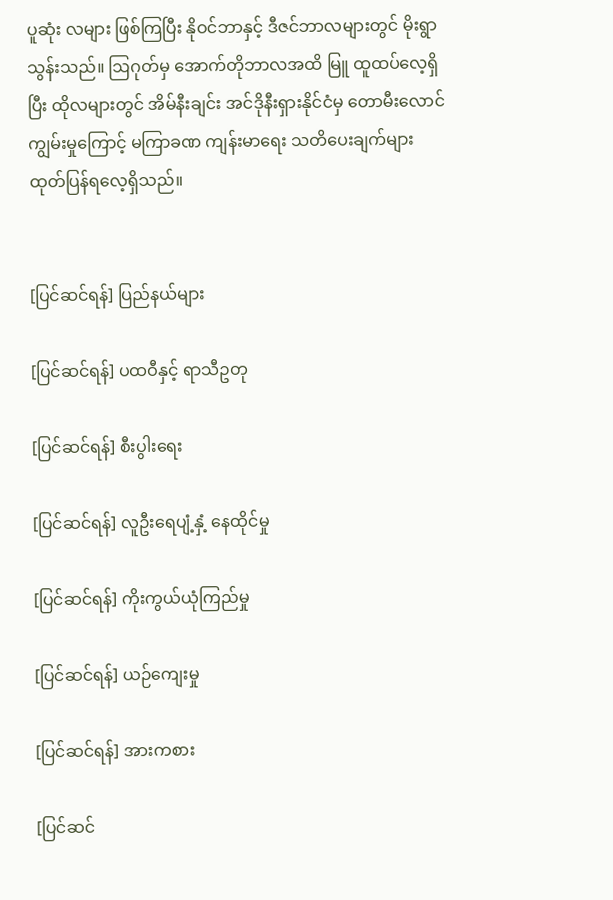ပူဆုံး လများ ဖြစ်ကြပြီး နိုဝင်ဘာနှင့် ဒီဇင်ဘာလများတွင် မိုးရွာသွန်းသည်။ ဩဂုတ်မှ အောက်တိုဘာလအထိ မြူ ထူထပ်လေ့ရှိပြီး ထိုလများတွင် အိမ်နီးချင်း အင်ဒိုနီးရှားနိုင်ငံမှ တောမီးလောင်ကျွမ်းမှုကြောင့် မကြာခဏ ကျန်းမာရေး သတိပေးချက်များ ထုတ်ပြန်ရလေ့ရှိသည်။


[ပြင်ဆင်ရန်] ပြည်နယ်များ

[ပြင်ဆင်ရန်] ပထဝီနှင့် ရာသီဥတု

[ပြင်ဆင်ရန်] စီးပွါးရေး

[ပြင်ဆင်ရန်] လူဦးရေပျံ့နှံ့ နေထိုင်မှု

[ပြင်ဆင်ရန်] ကိုးကွယ်ယုံကြည်မှု

[ပြင်ဆင်ရန်] ယဉ်ကျေးမှု

[ပြင်ဆင်ရန်] အားကစား

[ပြင်ဆင်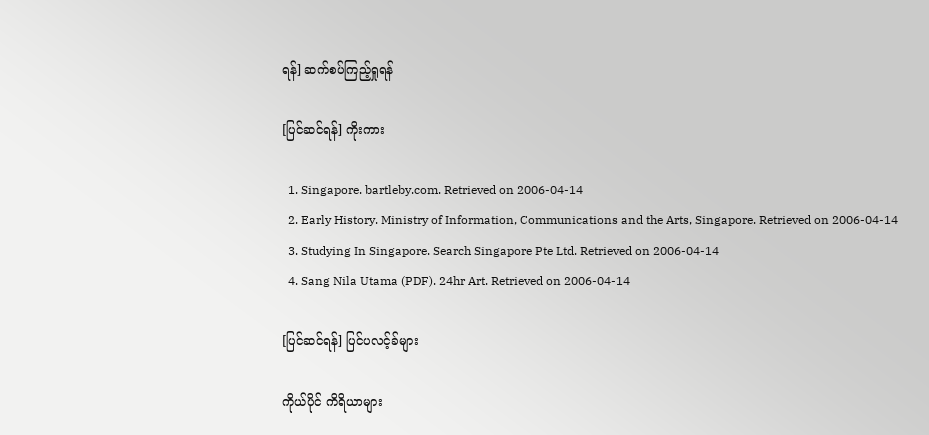ရန်] ဆက်စပ်ကြည့်ရှုရန်

[ပြင်ဆင်ရန်] ကိုးကား

  1. Singapore. bartleby.com. Retrieved on 2006-04-14
  2. Early History. Ministry of Information, Communications and the Arts, Singapore. Retrieved on 2006-04-14
  3. Studying In Singapore. Search Singapore Pte Ltd. Retrieved on 2006-04-14
  4. Sang Nila Utama (PDF). 24hr Art. Retrieved on 2006-04-14

[ပြင်ဆင်ရန်] ပြင်ပလင့်ခ်များ

ကိုယ်ပိုင် ကိရိယာများ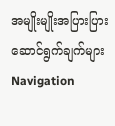အမျိုးမျိုးအပြားပြား
ဆောင်ရွက်ချက်များ
Navigation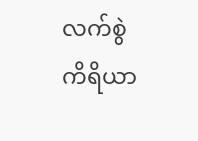လက်စွဲ ကိရိယာ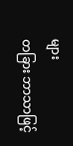များ
တခြား ဘာသာဖြင့်